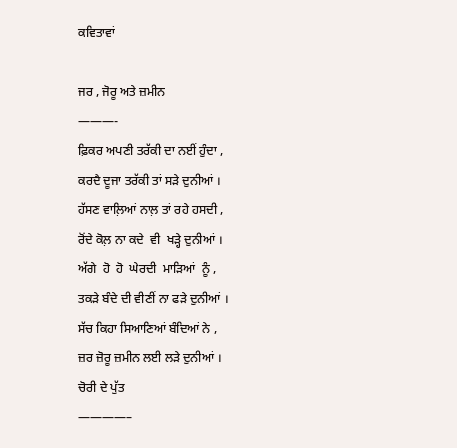ਕਵਿਤਾਵਾਂ

ਜਰ , ਜੋਰੂ ਅਤੇ ਜ਼ਮੀਨ
———-
ਫ਼ਿਕਰ ਅਪਣੀ ਤਰੱਕੀ ਦਾ ਨਈਂ ਹੁੰਦਾ ,
ਕਰਦੈ ਦੂਜਾ ਤਰੱਕੀ ਤਾਂ ਸੜੇ ਦੁਨੀਆਂ ।
ਹੱਸਣ ਵਾਲ਼ਿਆਂ ਨਾਲ਼ ਤਾਂ ਰਹੇ ਹਸਦੀ ,
ਰੋਂਦੇ ਕੋਲ਼ ਨਾ ਕਦੇ  ਵੀ  ਖੜ੍ਹੇ ਦੁਨੀਆਂ ।
ਅੱਗੇ  ਹੋ  ਹੋ  ਘੇਰਦੀ  ਮਾੜਿਆਂ  ਨੂੰ ,
ਤਕੜੇ ਬੰਦੇ ਦੀ ਵੀਣੀਂ ਨਾ ਫੜੇ ਦੁਨੀਆਂ ।
ਸੱਚ ਕਿਹਾ ਸਿਆਣਿਆਂ ਬੰਦਿਆਂ ਨੇ ,
ਜ਼ਰ ਜ਼ੋਰੂ ਜ਼ਮੀਨ ਲਈ ਲੜੇ ਦੁਨੀਆਂ ।
ਚੋਰੀ ਦੇ ਪੁੱਤ
————–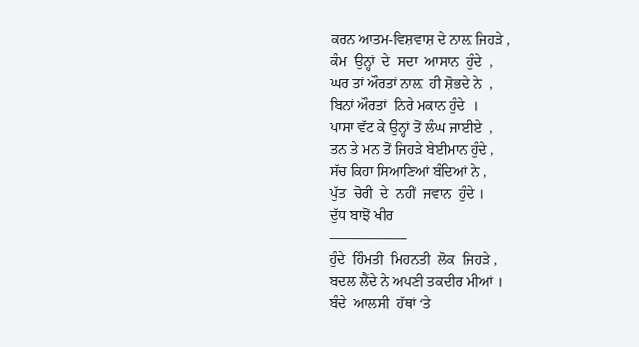ਕਰਨ ਆਤਮ-ਵਿਸ਼ਵਾਸ਼ ਦੇ ਨਾਲ਼ ਜਿਹੜੇ ,
ਕੰਮ  ਉਨ੍ਹਾਂ  ਦੇ  ਸਦਾ  ਆਸਾਨ  ਹੁੰਦੇ  ,
ਘਰ ਤਾਂ ਔਰਤਾਂ ਨਾਲ਼  ਹੀ ਸ਼ੋਭਦੇ ਨੇ  ,
ਬਿਨਾਂ ਔਰਤਾਂ  ਨਿਰੇ ਮਕਾਨ ਹੁੰਦੇ  ।
ਪਾਸਾ ਵੱਟ ਕੇ ਉਨ੍ਹਾਂ ਤੋਂ ਲੰਘ ਜਾਈਏ  ,
ਤਨ ਤੇ ਮਨ ਤੋਂ ਜਿਹੜੇ ਬੇਈਮਾਨ ਹੁੰਦੇ ,
ਸੱਚ ਕਿਹਾ ਸਿਆਣਿਆਂ ਬੰਦਿਆਂ ਨੇ ,
ਪੁੱਤ  ਚੋਰੀ  ਦੇ  ਨਹੀਂ  ਜਵਾਨ  ਹੁੰਦੇ ।
ਦੁੱਧ ਬਾਝੋਂ ਖੀਰ
—————–
ਹੁੰਦੇ  ਹਿੰਮਤੀ  ਮਿਹਨਤੀ  ਲੋਕ  ਜਿਹੜੇ ,
ਬਦਲ ਲੈਂਦੇ ਨੇ ਅਪਣੀ ਤਕਦੀਰ ਮੀਆਂ ।
ਬੰਦੇ  ਆਲਸੀ  ਹੱਥਾਂ ‘ਤੇ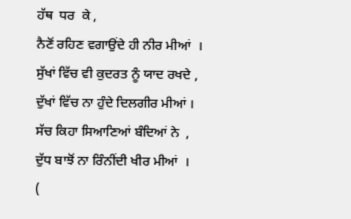ਹੱਥ  ਧਰ  ਕੇ ,
ਨੈਣੋਂ ਰਹਿਣ ਵਗਾਉਂਦੇ ਹੀ ਨੀਰ ਮੀਆਂ  ।
ਸੁੱਖਾਂ ਵਿੱਚ ਵੀ ਕੁਦਰਤ ਨੂੰ ਯਾਦ ਰਖਦੇ ,
ਦੁੱਖਾਂ ਵਿੱਚ ਨਾ ਹੁੰਦੇ ਦਿਲਗੀਰ ਮੀਆਂ ।
ਸੱਚ ਕਿਹਾ ਸਿਆਣਿਆਂ ਬੰਦਿਆਂ ਨੇ  ,
ਦੁੱਧ ਬਾਝੋਂ ਨਾ ਰਿੰਨੀਂਦੀ ਖੀਰ ਮੀਆਂ  ।
(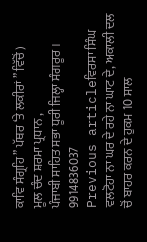ਕਾਵਿ ਸੰਗ੍ਰਹਿ ” ਪੱਥਰ ‘ਤੇ ਲਕੀਰਾਂ ” ਵਿੱਚੋਂ )
ਮੂਲ ਚੰਦ ਸ਼ਰਮਾ ਪ੍ਰਧਾਨ ,
ਪੰਜਾਬੀ ਸਾਹਿਤ ਸਭਾ ਧੂਰੀ ਜਿਲ੍ਹਾ ਸੰਗਰੂਰ ।
9914836037
Previous articleਵਿਰਸਾ ਸਿੰਘ ਵਲਟੋਹਾ ਨਾ ਘਰ ਦੇ ਰਹੇ ਨਾ ਘਾਟ ਦੇ, ਅਕਾਲੀ ਦਲ ਚੋਂ ਬਾਹਰ ਕਰਨ ਦੇ ਹੁਕਮ 10 ਸਾਲ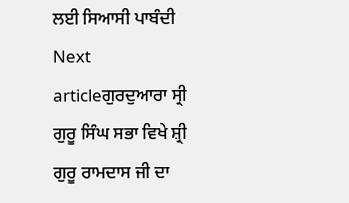ਲਈ ਸਿਆਸੀ ਪਾਬੰਦੀ
Next articleਗੁਰਦੁਆਰਾ ਸ੍ਰੀ ਗੁਰੂ ਸਿੰਘ ਸਭਾ ਵਿਖੇ ਸ਼੍ਰੀ ਗੁਰੂ ਰਾਮਦਾਸ ਜੀ ਦਾ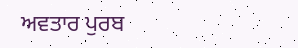ਅਵਤਾਰ ਪੁਰਬ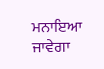ਮਨਾਇਆ ਜਾਵੇਗਾ